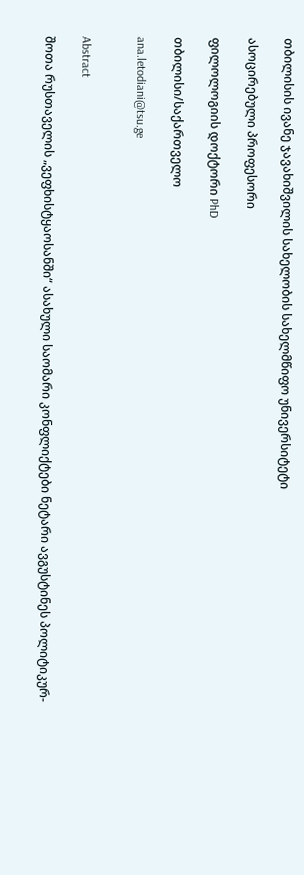თბილისის ივანე ჯავახიშვილის სახელობის სახელმწიფო უნივერსიტეტი

ასოცირებული პროფესორი

ფილოლოგიის დოქტორი PhD

თბილისი/საქართველო

ana.letodiani@tsu.ge


Abstract

შოთა რუსთაველის „ვეფხისტყაოსანში“ ასახული საომარი კონფლიქტები ნეტარი ავგუსტინეს პოლიტიკურ-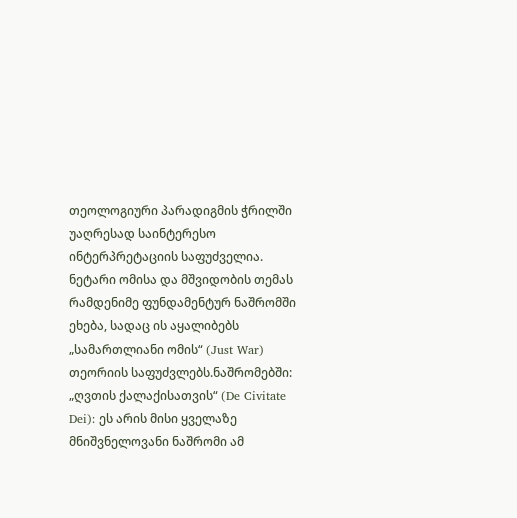თეოლოგიური პარადიგმის ჭრილში უაღრესად საინტერესო ინტერპრეტაციის საფუძველია. ნეტარი ომისა და მშვიდობის თემას რამდენიმე ფუნდამენტურ ნაშრომში ეხება, სადაც ის აყალიბებს „სამართლიანი ომის“ (Just War) თეორიის საფუძვლებს.ნაშრომებში: „ღვთის ქალაქისათვის“ (De Civitate Dei): ეს არის მისი ყველაზე მნიშვნელოვანი ნაშრომი ამ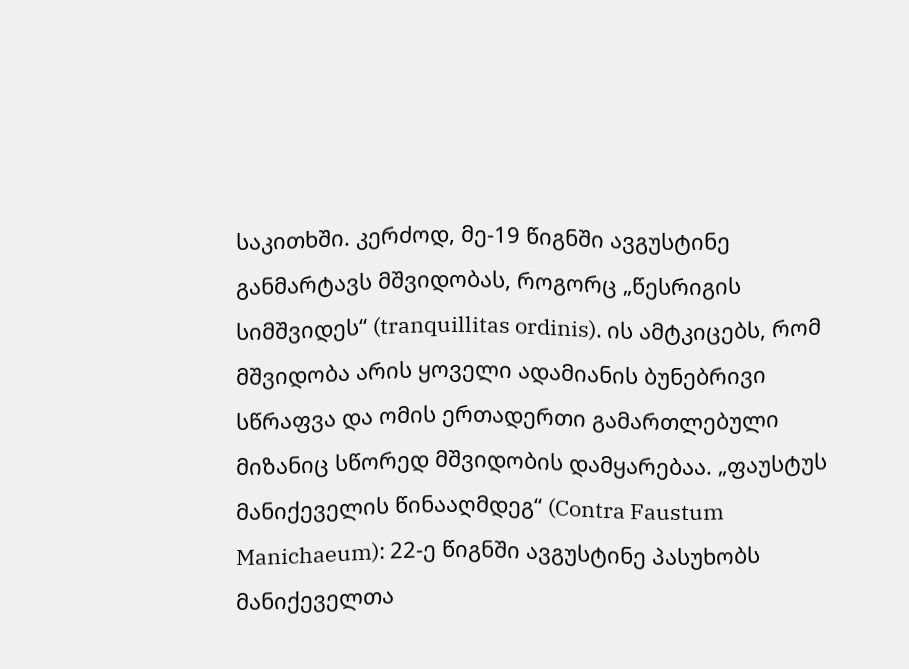საკითხში. კერძოდ, მე-19 წიგნში ავგუსტინე განმარტავს მშვიდობას, როგორც „წესრიგის სიმშვიდეს“ (tranquillitas ordinis). ის ამტკიცებს, რომ მშვიდობა არის ყოველი ადამიანის ბუნებრივი სწრაფვა და ომის ერთადერთი გამართლებული მიზანიც სწორედ მშვიდობის დამყარებაა. „ფაუსტუს მანიქეველის წინააღმდეგ“ (Contra Faustum Manichaeum): 22-ე წიგნში ავგუსტინე პასუხობს მანიქეველთა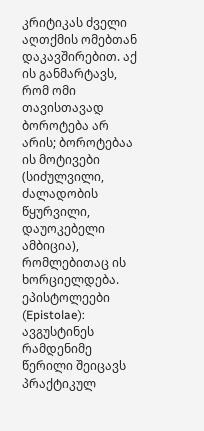კრიტიკას ძველი აღთქმის ომებთან დაკავშირებით. აქ ის განმარტავს, რომ ომი თავისთავად ბოროტება არ არის; ბოროტებაა ის მოტივები (სიძულვილი, ძალადობის წყურვილი, დაუოკებელი ამბიცია), რომლებითაც ის ხორციელდება. ეპისტოლეები (Epistolae): ავგუსტინეს რამდენიმე წერილი შეიცავს პრაქტიკულ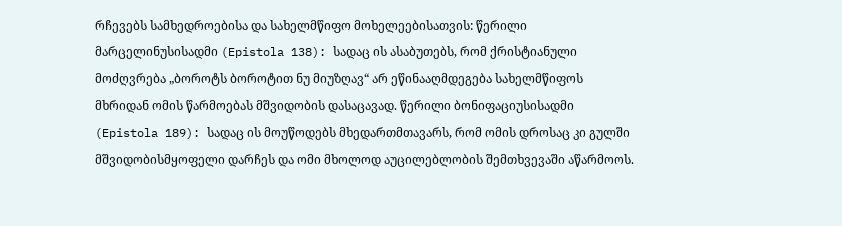რჩევებს სამხედროებისა და სახელმწიფო მოხელეებისათვის: წერილი მარცელინუსისადმი (Epistola 138): სადაც ის ასაბუთებს, რომ ქრისტიანული მოძღვრება „ბოროტს ბოროტით ნუ მიუზღავ“ არ ეწინააღმდეგება სახელმწიფოს მხრიდან ომის წარმოებას მშვიდობის დასაცავად. წერილი ბონიფაციუსისადმი (Epistola 189): სადაც ის მოუწოდებს მხედართმთავარს, რომ ომის დროსაც კი გულში მშვიდობისმყოფელი დარჩეს და ომი მხოლოდ აუცილებლობის შემთხვევაში აწარმოოს.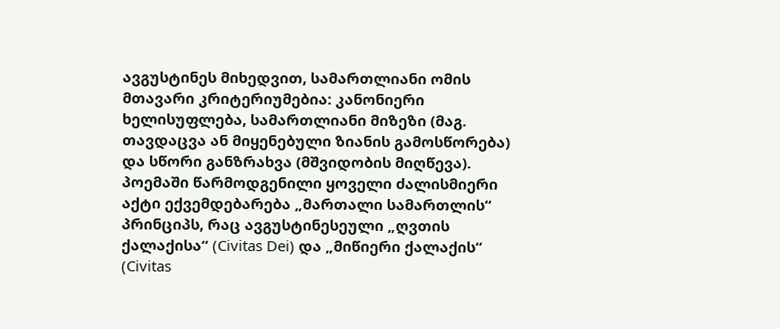ავგუსტინეს მიხედვით, სამართლიანი ომის მთავარი კრიტერიუმებია: კანონიერი ხელისუფლება, სამართლიანი მიზეზი (მაგ. თავდაცვა ან მიყენებული ზიანის გამოსწორება) და სწორი განზრახვა (მშვიდობის მიღწევა). პოემაში წარმოდგენილი ყოველი ძალისმიერი აქტი ექვემდებარება „მართალი სამართლის“ პრინციპს, რაც ავგუსტინესეული „ღვთის ქალაქისა“ (Civitas Dei) და „მიწიერი ქალაქის“ (Civitas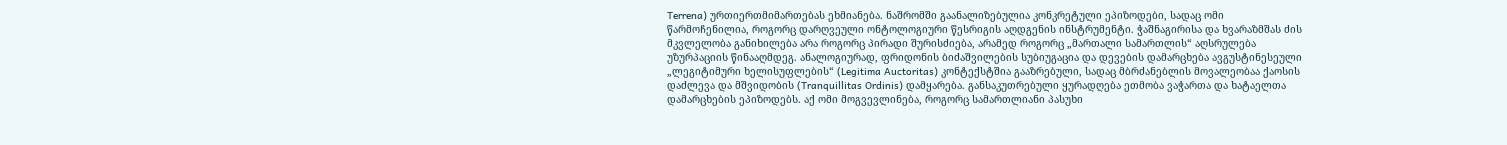Terrena) ურთიერთმიმართებას ეხმიანება. ნაშრომში გაანალიზებულია კონკრეტული ეპიზოდები, სადაც ომი წარმოჩენილია, როგორც დარღვეული ონტოლოგიური წესრიგის აღდგენის ინსტრუმენტი. ჭაშნაგირისა და ხვარაზმშას ძის მკვლელობა განიხილება არა როგორც პირადი შურისძიება, არამედ როგორც „მართალი სამართლის“ აღსრულება უზურპაციის წინააღმდეგ. ანალოგიურად, ფრიდონის ბიძაშვილების სუბიუგაცია და დევების დამარცხება ავგუსტინესეული „ლეგიტიმური ხელისუფლების“ (Legitima Auctoritas) კონტექსტშია გააზრებული, სადაც მბრძანებლის მოვალეობაა ქაოსის დაძლევა და მშვიდობის (Tranquillitas Ordinis) დამყარება. განსაკუთრებული ყურადღება ეთმობა ვაჭართა და ხატაელთა დამარცხების ეპიზოდებს. აქ ომი მოგვევლინება, როგორც სამართლიანი პასუხი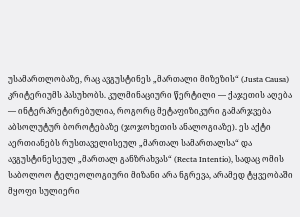უსამართლობაზე, რაც ავგუსტინეს „მართალი მიზეზის“ (Justa Causa) კრიტერიუმს პასუხობს. კულმინაციური წერტილი — ქაჯეთის აღება — ინტერპრეტირებულია, როგორც მეტაფიზიკური გამარჯვება აბსოლუტურ ბოროტებაზე (ჯოჯოხეთის ანალოგიაზე). ეს აქტი აერთიანებს რუსთაველისეულ „მართალ სამართალსა“ და ავგუსტინესეულ „მართალ განზრახვას“ (Recta Intentio), სადაც ომის საბოლოო ტელეოლოგიური მიზანი არა ნგრევა, არამედ ტყვეობაში მყოფი სულიერი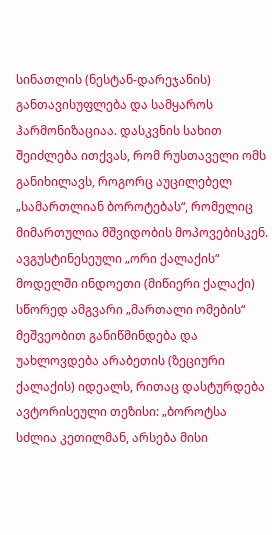სინათლის (ნესტან-დარეჯანის) განთავისუფლება და სამყაროს ჰარმონიზაციაა. დასკვნის სახით შეიძლება ითქვას, რომ რუსთაველი ომს განიხილავს, როგორც აუცილებელ „სამართლიან ბოროტებას“, რომელიც მიმართულია მშვიდობის მოპოვებისკენ. ავგუსტინესეული „ორი ქალაქის“ მოდელში ინდოეთი (მიწიერი ქალაქი) სწორედ ამგვარი „მართალი ომების“ მეშვეობით განიწმინდება და უახლოვდება არაბეთის (ზეციური ქალაქის) იდეალს, რითაც დასტურდება ავტორისეული თეზისი: „ბოროტსა სძლია კეთილმან, არსება მისი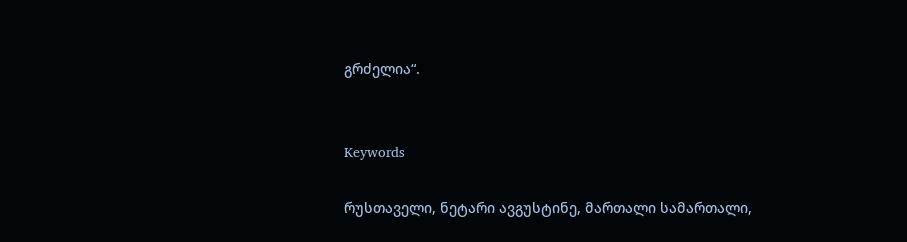გრძელია“.


Keywords

რუსთაველი, ნეტარი ავგუსტინე, მართალი სამართალი,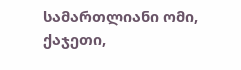სამართლიანი ომი, ქაჯეთი,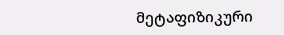მეტაფიზიკური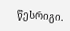წესრიგი.